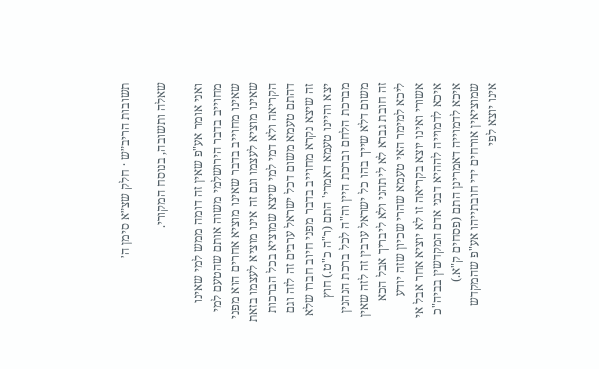תשובות הריב״ש · חלק שצ״א סימן ה׳

שאלה ותשובה, בנוסח המקורי.

ואני אומר אע"פ שאין זה דומה ממש למי שאינו מחוייב בדבר הירושלמי משוה אותם שהטעם למי שאינו מחוייב בדבר שאינו מוציא אחרים הוא מפני שאינו מוציא לעצמו וגם זה אינו מוציא לעצמו בזאת הקריאה ולא דמי למי שיצא שמוציא בכל הברכות דהתם טעמא משום דכל ישראל ערבים זה לזה וגם זה שיצא נקרא מחוייב בדבר מפני חיוב חברו שלא יצא והיינו טעמא דאמרי' התם (ר"ה כ"ט.) חוץ מברכת הלחם וברכת היין וה"ה לכל ברכת הנהנין משום דלא שייך בהו כל ישראל ערבין זה לזה שאין זה חובת גברא לא ליתהני ולא ליבריך אבל הכא ליכא למימר האי טעמא שהרי שכיון שזה יודע אשורי ואינו יוצא בקריאה זו לא יוציא אחר אבל אי איכא לדמוייה לההיא דבני אדם המקדשין בביה"כ איכא לדמוייה דאמרינן התם (פסחים ק"א.) שמוציאין אורחים ידי חובתייהו אע"פ שהמקדש אינו יוצא לפי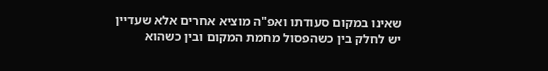שאינו במקום סעודתו ואפ"ה מוציא אחרים אלא שעדיין יש לחלק בין כשהפסול מחמת המקום ובין כשהוא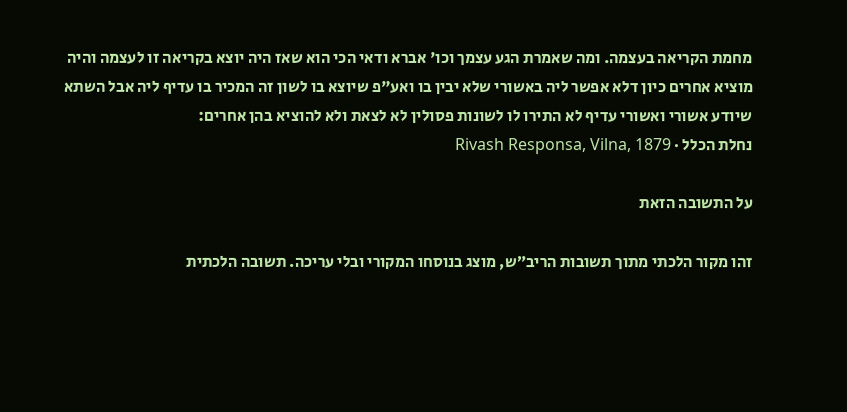מחמת הקריאה בעצמה. ומה שאמרת הגע עצמך וכו' אברא ודאי הכי הוא שאז היה יוצא בקריאה זו לעצמה והיה מוציא אחרים כיון דלא אפשר ליה באשורי שלא יבין בו ואע"פ שיוצא בו לשון זה המכיר בו עדיף ליה אבל השתא שיודע אשורי ואשורי עדיף לא התירו לו לשונות פסולין לא לצאת ולא להוציא בהן אחרים:
נחלת הכלל · Rivash Responsa, Vilna, 1879

על התשובה הזאת

זהו מקור הלכתי מתוך תשובות הריב״ש, מוצג בנוסחו המקורי ובלי עריכה. תשובה הלכתית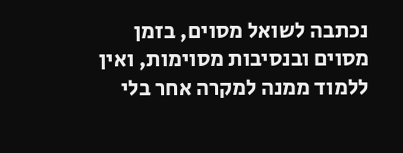נכתבה לשואל מסוים, בזמן מסוים ובנסיבות מסוימות, ואין ללמוד ממנה למקרה אחר בלי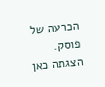הכרעה של פוסק. הצגתה כאן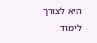היא לצורך לימוד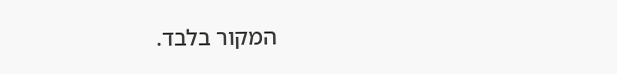המקור בלבד.